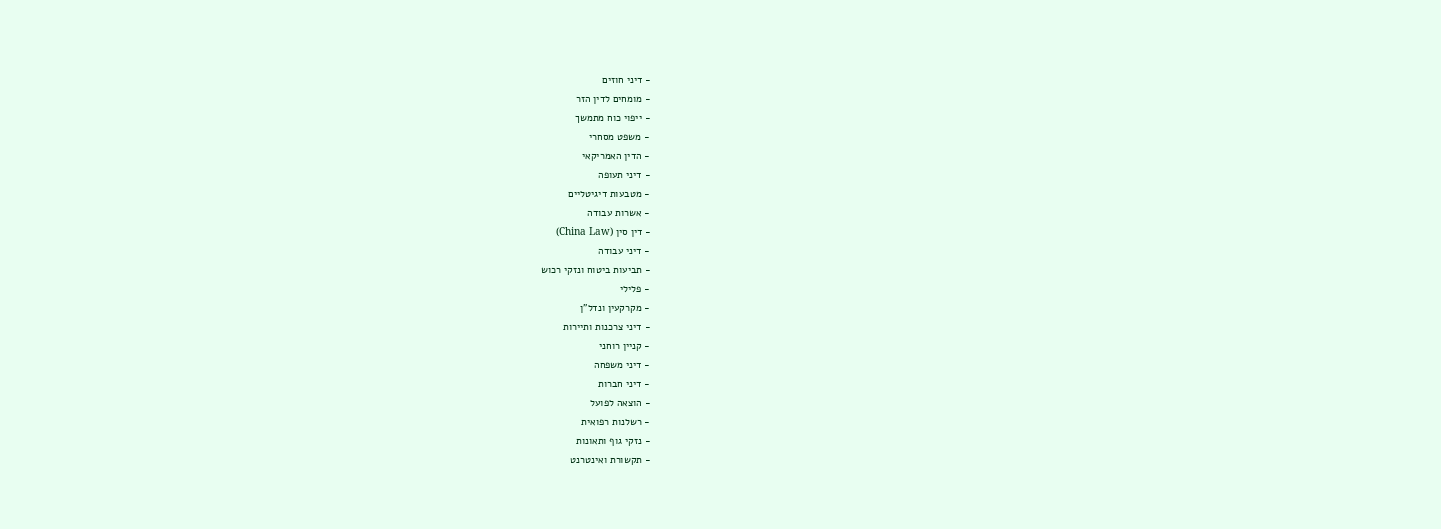- דיני חוזים
- מומחים לדין הזר
- ייפוי כוח מתמשך
- משפט מסחרי
- הדין האמריקאי
- דיני תעופה
- מטבעות דיגיטליים
- אשרות עבודה
- דין סין (China Law)
- דיני עבודה
- תביעות ביטוח ונזקי רכוש
- פלילי
- מקרקעין ונדל"ן
- דיני צרכנות ותיירות
- קניין רוחני
- דיני משפחה
- דיני חברות
- הוצאה לפועל
- רשלנות רפואית
- נזקי גוף ותאונות
- תקשורת ואינטרנט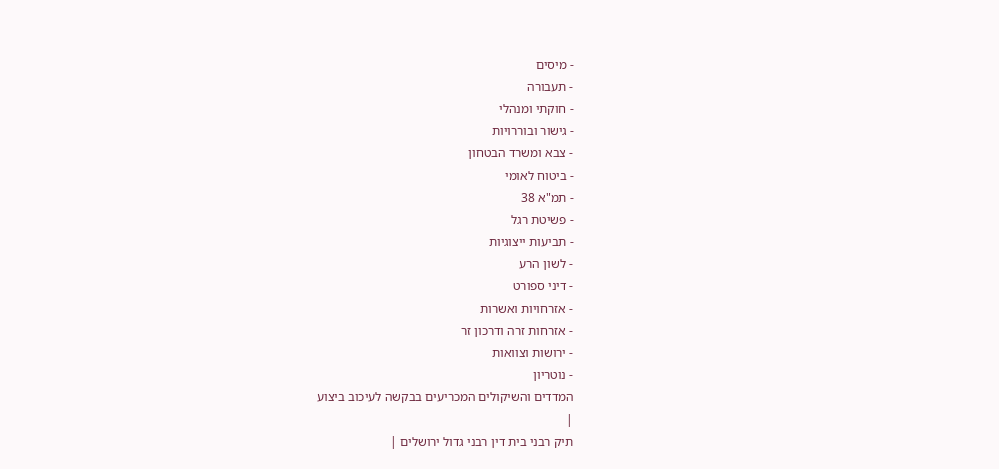- מיסים
- תעבורה
- חוקתי ומנהלי
- גישור ובוררויות
- צבא ומשרד הבטחון
- ביטוח לאומי
- תמ"א 38
- פשיטת רגל
- תביעות ייצוגיות
- לשון הרע
- דיני ספורט
- אזרחויות ואשרות
- אזרחות זרה ודרכון זר
- ירושות וצוואות
- נוטריון
המדדים והשיקולים המכריעים בבקשה לעיכוב ביצוע
|
תיק רבני בית דין רבני גדול ירושלים |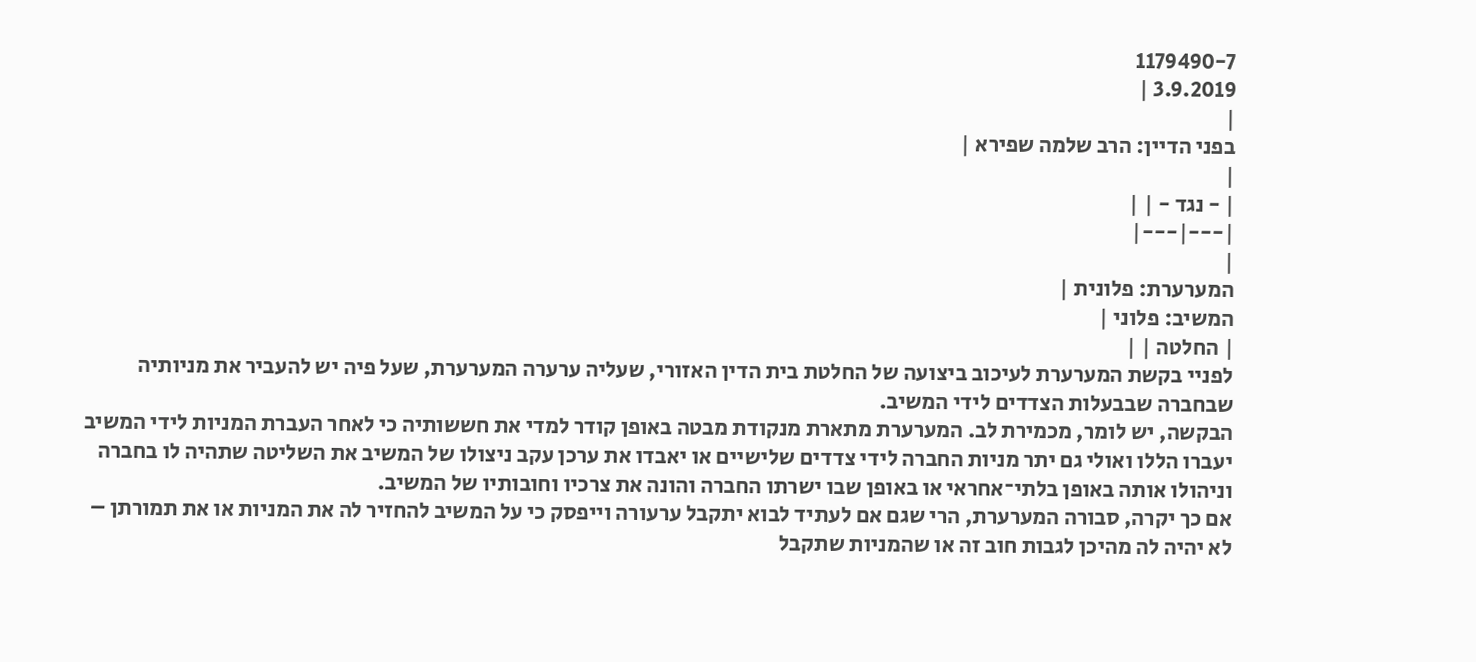1179490-7
3.9.2019 |
|
בפני הדיין: הרב שלמה שפירא |
|
| - נגד - | |
|---|---|
|
המערערת: פלונית |
המשיב: פלוני |
| החלטה | |
לפניי בקשת המערערת לעיכוב ביצועה של החלטת בית הדין האזורי, שעליה ערערה המערערת, שעל פיה יש להעביר את מניותיה שבחברה שבבעלות הצדדים לידי המשיב.
הבקשה, יש לומר, מכמירת לב. המערערת מתארת מנקודת מבטה באופן קודר למדי את חששותיה כי לאחר העברת המניות לידי המשיב יעברו הללו ואולי גם יתר מניות החברה לידי צדדים שלישיים או יאבדו את ערכן עקב ניצולו של המשיב את השליטה שתהיה לו בחברה וניהולו אותה באופן בלתי־אחראי או באופן שבו ישרתו החברה והונה את צרכיו וחובותיו של המשיב.
אם כך יקרה, סבורה המערערת, הרי שגם אם לעתיד לבוא יתקבל ערעורה וייפסק כי על המשיב להחזיר לה את המניות או את תמורתן – לא יהיה לה מהיכן לגבות חוב זה או שהמניות שתקבל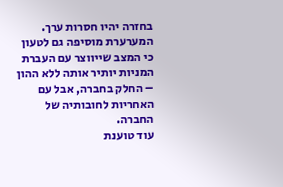בחזרה יהיו חסרות ערך.
המערערת מוסיפה גם לטעון כי המצב שייווצר עם העברת המניות יותיר אותה ללא ההון – החלק בחברה, אבל עם האחריות לחובותיה של החברה.
עוד טוענת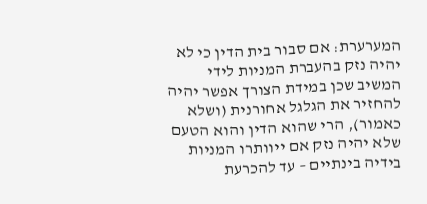המערערת: אם סבור בית הדין כי לא יהיה נזק בהעברת המניות לידי המשיב שכן במידת הצורך אפשר יהיה להחזיר את הגלגל אחורנית (ושלא כאמור), הרי שהוא הדין והוא הטעם שלא יהיה נזק אם ייוותרו המניות בידיה בינתיים – עד להכרעת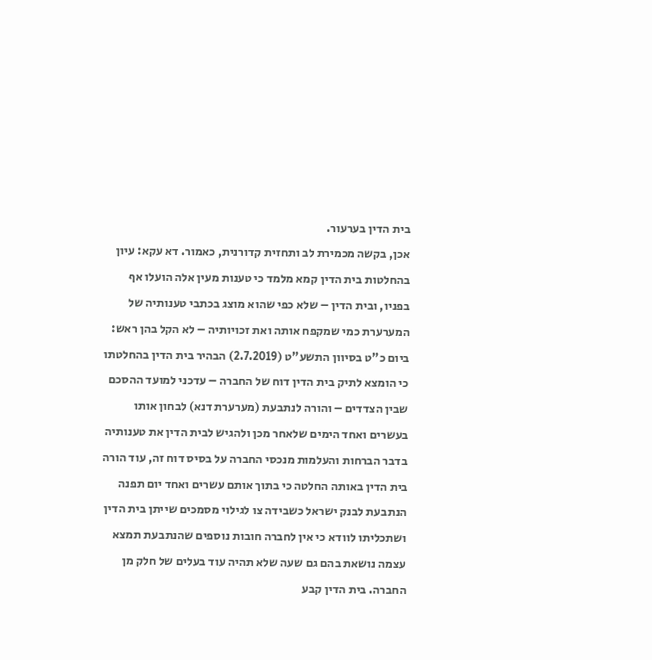בית הדין בערעור.
אכן, בקשה מכמירת לב ותחזית קדורנית, כאמור. דא עקא: עיון בהחלטות בית הדין קמא מלמד כי טענות מעין אלה הועלו אף בפניו, ובית הדין – שלא כפי שהוא מוצג בכתבי טענותיה של המערערת כמי שמקפח אותה ואת זכויותיה – לא הקל בהן ראש:
ביום כ"ט בסיוון התשע"ט (2.7.2019) הבהיר בית הדין בהחלטתו כי הומצא לתיק בית הדין דוח של החברה – עדכני למועד ההסכם שבין הצדדים – והורה לנתבעת (מערערת דנא) לבחון אותו בעשרים ואחד הימים שלאחר מכן ולהגיש לבית הדין את טענותיה בדבר הברחות והעלמות מנכסי החברה על בסיס דוח זה, עוד הורה בית הדין באותה החלטה כי בתוך אותם עשרים ואחד יום תפנה הנתבעת לבנק ישראל כשבידה צו לגילוי מסמכים שייתן בית הדין ושתכליתו לוודא כי אין לחברה חובות נוספים שהנתבעת תמצא עצמה נושאת בהם גם שעה שלא תהיה עוד בעלים של חלק מן החברה. בית הדין קבע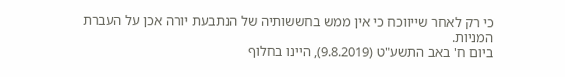כי רק לאחר שייווכח כי אין ממש בחששותיה של הנתבעת יורה אכן על העברת המניות.
ביום ח' באב התשע"ט (9.8.2019), היינו בחלוף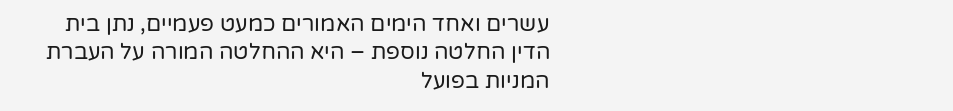עשרים ואחד הימים האמורים כמעט פעמיים, נתן בית הדין החלטה נוספת – היא ההחלטה המורה על העברת המניות בפועל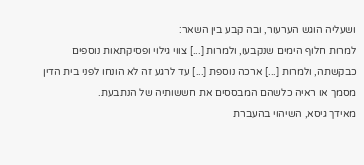ושעליה הוגש הערעור, ובה קבע בין השאר:
למרות חלוף הימים שנקבעו, ולמרות [...] צווי גילוי ופסיקתאות נוספים כבקשתה, ולמרות [...] ארכה נוספת [...] עד לרגע זה לא הונחו לפני בית הדין מסמך או ראיה כלשהם המבססים את חששותיה של הנתבעת.
מאידך גיסא, השיהוי בהעברת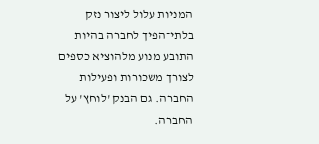המניות עלול ליצור נזק בלתי־הפיך לחברה בהיות התובע מנוע מלהוציא כספים לצורך משכורות ופעילות החברה. גם הבנק 'לוחץ' על החברה.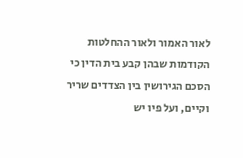לאור האמור ולאור ההחלטות הקודמות שבהן קבע בית הדין כי הסכם הגירושין בין הצדדים שריר וקיים, ועל פיו יש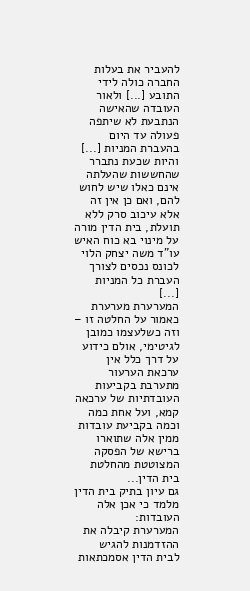להעביר את בעלות החברה כולה לידי התובע [...] ולאור העובדה שהאישה הנתבעת לא שיתפה פעולה עד היום בהעברת המניות [...] והיות שכעת נתברר שהחששות שהעלתה אינם כאלו שיש לחוש להם, ואם כן אין זה אלא עיכוב סרק ללא תועלת, בית הדין מורה על מינוי בא כוח האיש עו"ד משה יצחק הלוי לכונס נכסים לצורך העברת כל המניות [...]
המערערת מערערת כאמור על החלטה זו – וזה כשלעצמו כמובן לגיטימי, אולם כידוע על דרך כלל אין ערכאת הערעור מתערבת בקביעות העובדתיות של ערכאה קמא, ועל אחת כמה וכמה בקביעת עובדות ממין אלה שתוארו ברישא של הפסקה המצוטטת מהחלטת בית הדין...
גם עיון בתיק בית הדין מלמד כי אכן אלה העובדות:
המערערת קיבלה את ההזדמנות להגיש לבית הדין אסמכתאות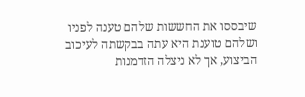שיבססו את החששות שלהם טענה לפניו ושלהם טוענת היא עתה בבקשתה לעיכוב הביצוע, אך לא ניצלה הזדמנות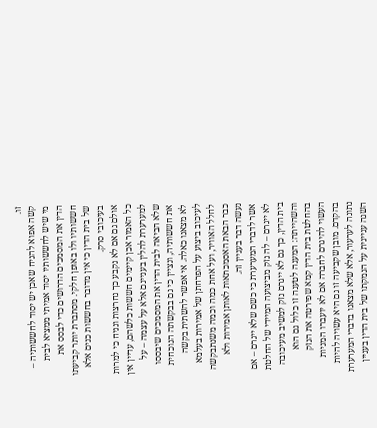זו.
קשה אפוא להניח שאכן יש יסוד לחששותיה – מי שיש לחששותיו יסוד אמיתי ממציא לבית הדין את המסמכים הדרושים כדי לבסס את חששותיו ולו באופן חלקי. מסתברת יותר קביעתו של בית הדין כי אין מדובר בחששות כנים אלא בעיכובי סרק.
אולם גם אם לא נקבע כך נחרצות ונניח כי למרות כל האמור אכן קיימים חששות כלשהם, עדיין אין למערערת להלין בעניינם אלא על עצמה – על שלא הביאה לבית הדין את המסמכים שיבססו את חששותיה, ונציין כי גם בבקשתה הנוכחית לא מצאנו כאלה. אי אפשר להשתית בקשה לעיכוב ביצוע על הפרחתן של אמירות בעלמא לחלל האוויר, ועל אחת כמה וכמה משנתבקשה כבר הבאת האסמכתאות לאותן אמירות ולא נעשה דבר בעניין זה.
אשר לדברי המערערת כי כשם שלא ייגרם – אם לא ייגרם – לה נזק מביצועה המיידי של החלטת בית הדין, כך גם לא ייגרם נזק למשיב מעיכובה והשהייתה: המענה לטענה זו כלול גם הוא בהחלטת בית הדין קמא שפירטה את הנזק העשוי להיגרם לחברה אם לא יועברו המניות בהקדם. מובן שקביעה זו גם היא עשויה להיות נתונה לערעור, אלא שלא מצאנו בדברי המערערת השגה עניינית על הנמקתו של בית הדין בעניין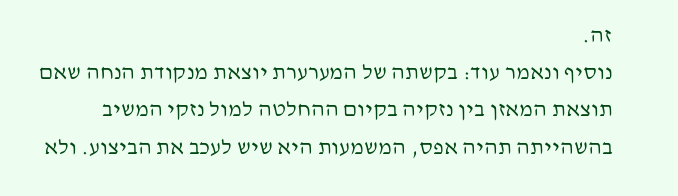זה.
נוסיף ונאמר עוד: בקשתה של המערערת יוצאת מנקודת הנחה שאם תוצאת המאזן בין נזקיה בקיום ההחלטה למול נזקי המשיב בהשהייתה תהיה אפס, המשמעות היא שיש לעכב את הביצוע. ולא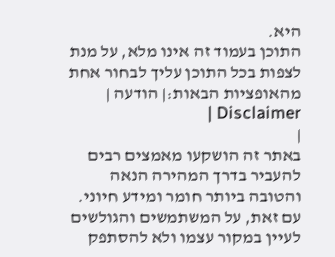היא.
התוכן בעמוד זה אינו מלא, על מנת לצפות בכל התוכן עליך לבחור אחת מהאופציות הבאות:| הודעה | Disclaimer |
|
באתר זה הושקעו מאמצים רבים להעביר בדרך המהירה הנאה והטובה ביותר חומר ומידע חיוני. עם זאת, על המשתמשים והגולשים לעיין במקור עצמו ולא להסתפק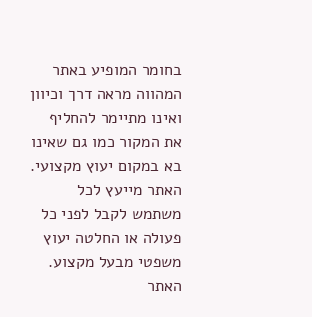בחומר המופיע באתר המהווה מראה דרך וכיוון ואינו מתיימר להחליף את המקור כמו גם שאינו בא במקום יעוץ מקצועי. האתר מייעץ לכל משתמש לקבל לפני כל פעולה או החלטה יעוץ משפטי מבעל מקצוע. האתר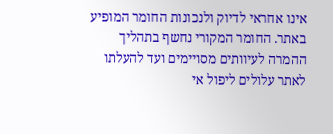אינו אחראי לדיוק ולנכונות החומר המופיע באתר. החומר המקורי נחשף בתהליך ההמרה לעיוותים מסויימים ועד להעלתו לאתר עלולים ליפול אי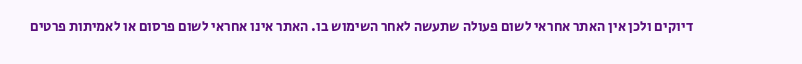דיוקים ולכן אין האתר אחראי לשום פעולה שתעשה לאחר השימוש בו. האתר אינו אחראי לשום פרסום או לאמיתות פרטים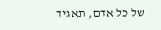של כל אדם, תאגיד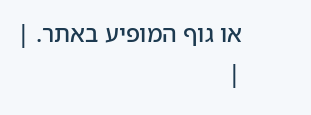או גוף המופיע באתר. |
|